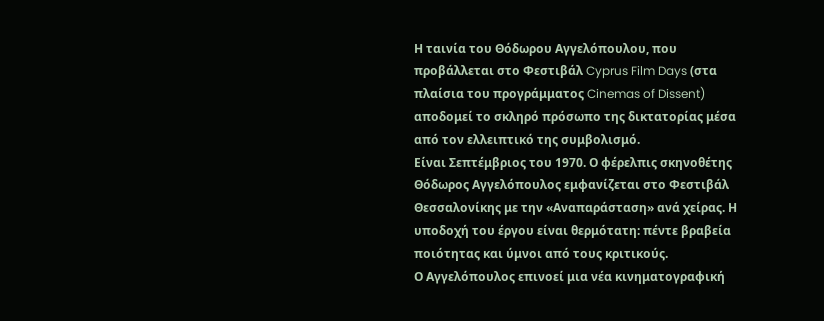Η ταινία του Θόδωρου Αγγελόπουλου, που προβάλλεται στο Φεστιβάλ Cyprus Film Days (στα πλαίσια του προγράμματος Cinemas of Dissent) αποδομεί το σκληρό πρόσωπο της δικτατορίας μέσα από τον ελλειπτικό της συμβολισμό.
Είναι Σεπτέμβριος του 1970. Ο φέρελπις σκηνοθέτης Θόδωρος Αγγελόπουλος εμφανίζεται στο Φεστιβάλ Θεσσαλονίκης με την «Αναπαράσταση» ανά χείρας. Η υποδοχή του έργου είναι θερμότατη: πέντε βραβεία ποιότητας και ύμνοι από τους κριτικούς.
Ο Αγγελόπουλος επινοεί μια νέα κινηματογραφική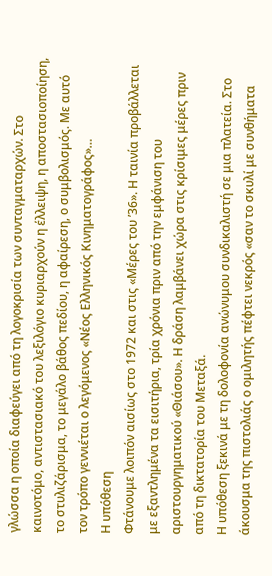γλώσσα η οποία διαφεύγει από τη λογοκρισία των συνταγματαρχών. Στο καινοτόμο, αντιστασιακό του λεξιλόγιο κυριαρχούν η έλλειψη, η αποστασιοποίηση, το στυλιζάρισμα, το μεγάλο βάθος πεδίου, η αφαίρεση, ο συμβολισμός. Με αυτό τον τρόπο γεννιέται ο λεγόμενος «Νέος Ελληνικός Κινηματογράφος»…
Η υπόθεση
Φτάνουμε λοιπόν αισίως στο 1972 και στις «Μέρες του ’36». Η ταινία προβάλλεται με εξαντλημένα τα εισιτήρια, τρία χρόνια πριν από την εμφάνιση του αριστουργηματικού «Θιάσου». Η δράση λαμβάνει χώρα στις κρίσιμες μέρες πριν από τη δικτατορία του Μεταξά.
Η υπόθεση ξεκινά με τη δολοφονία ανώνυμου συνδικαλιστή σε μια πλατεία. Στο άκουσμα της πιστολιάς ο ομιλητής πέφτει νεκρός «σαν το σκυλί με συνθήματα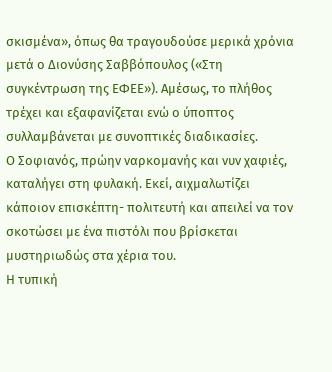σκισμένα», όπως θα τραγουδούσε μερικά χρόνια μετά ο Διονύσης Σαββόπουλος («Στη συγκέντρωση της ΕΦΕΕ»). Αμέσως, το πλήθος τρέχει και εξαφανίζεται ενώ ο ύποπτος συλλαμβάνεται με συνοπτικές διαδικασίες.
Ο Σοφιανός, πρώην ναρκομανής και νυν χαφιές, καταλήγει στη φυλακή. Εκεί, αιχμαλωτίζει κάποιον επισκέπτη- πολιτευτή και απειλεί να τον σκοτώσει με ένα πιστόλι που βρίσκεται μυστηριωδώς στα χέρια του.
Η τυπική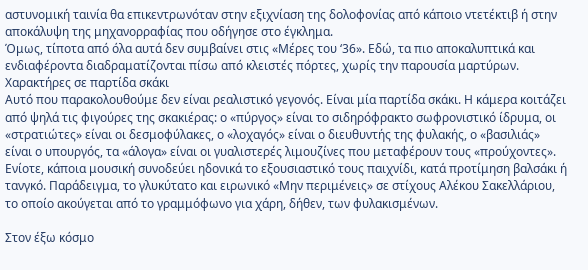αστυνομική ταινία θα επικεντρωνόταν στην εξιχνίαση της δολοφονίας από κάποιο ντετέκτιβ ή στην αποκάλυψη της μηχανορραφίας που οδήγησε στο έγκλημα.
Όμως, τίποτα από όλα αυτά δεν συμβαίνει στις «Μέρες του ‘36». Εδώ, τα πιο αποκαλυπτικά και ενδιαφέροντα διαδραματίζονται πίσω από κλειστές πόρτες, χωρίς την παρουσία μαρτύρων.
Χαρακτήρες σε παρτίδα σκάκι
Αυτό που παρακολουθούμε δεν είναι ρεαλιστικό γεγονός. Είναι μία παρτίδα σκάκι. Η κάμερα κοιτάζει από ψηλά τις φιγούρες της σκακιέρας: ο «πύργος» είναι το σιδηρόφρακτο σωφρονιστικό ίδρυμα, οι «στρατιώτες» είναι οι δεσμοφύλακες, ο «λοχαγός» είναι ο διευθυντής της φυλακής, ο «βασιλιάς» είναι ο υπουργός, τα «άλογα» είναι οι γυαλιστερές λιμουζίνες που μεταφέρουν τους «προύχοντες».
Ενίοτε, κάποια μουσική συνοδεύει ηδονικά το εξουσιαστικό τους παιχνίδι, κατά προτίμηση βαλσάκι ή τανγκό. Παράδειγμα, το γλυκύτατο και ειρωνικό «Μην περιμένεις» σε στίχους Αλέκου Σακελλάριου, το οποίο ακούγεται από το γραμμόφωνο για χάρη, δήθεν, των φυλακισμένων.

Στον έξω κόσμο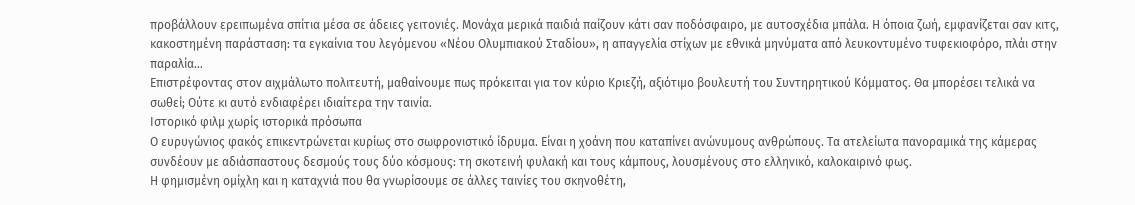προβάλλουν ερειπωμένα σπίτια μέσα σε άδειες γειτονιές. Μονάχα μερικά παιδιά παίζουν κάτι σαν ποδόσφαιρο, με αυτοσχέδια μπάλα. Η όποια ζωή, εμφανίζεται σαν κιτς, κακοστημένη παράσταση: τα εγκαίνια του λεγόμενου «Νέου Ολυμπιακού Σταδίου», η απαγγελία στίχων με εθνικά μηνύματα από λευκοντυμένο τυφεκιοφόρο, πλάι στην παραλία…
Επιστρέφοντας στον αιχμάλωτο πολιτευτή, μαθαίνουμε πως πρόκειται για τον κύριο Κριεζή, αξιότιμο βουλευτή του Συντηρητικού Κόμματος. Θα μπορέσει τελικά να σωθεί; Ούτε κι αυτό ενδιαφέρει ιδιαίτερα την ταινία.
Ιστορικό φιλμ χωρίς ιστορικά πρόσωπα
Ο ευρυγώνιος φακός επικεντρώνεται κυρίως στο σωφρονιστικό ίδρυμα. Είναι η χοάνη που καταπίνει ανώνυμους ανθρώπους. Τα ατελείωτα πανοραμικά της κάμερας συνδέουν με αδιάσπαστους δεσμούς τους δύο κόσμους: τη σκοτεινή φυλακή και τους κάμπους, λουσμένους στο ελληνικό, καλοκαιρινό φως.
Η φημισμένη ομίχλη και η καταχνιά που θα γνωρίσουμε σε άλλες ταινίες του σκηνοθέτη,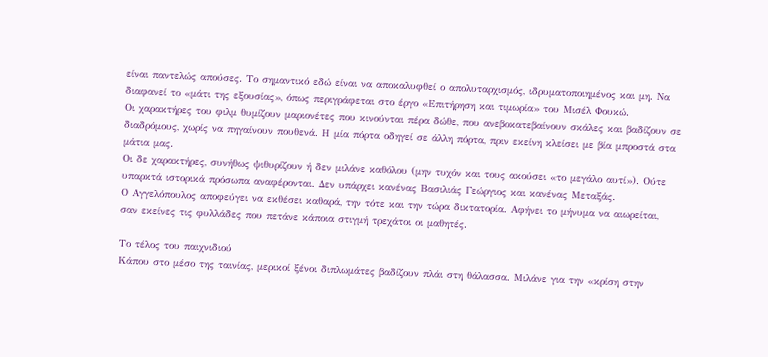είναι παντελώς απούσες. Το σημαντικό εδώ είναι να αποκαλυφθεί ο απολυταρχισμός, ιδρυματοποιημένος και μη. Να διαφανεί το «μάτι της εξουσίας», όπως περιγράφεται στο έργο «Επιτήρηση και τιμωρία» του Μισέλ Φουκώ.
Οι χαρακτήρες του φιλμ θυμίζουν μαριονέτες που κινούνται πέρα δώθε, που ανεβοκατεβαίνουν σκάλες και βαδίζουν σε διαδρόμους, χωρίς να πηγαίνουν πουθενά. Η μία πόρτα οδηγεί σε άλλη πόρτα, πριν εκείνη κλείσει με βία μπροστά στα μάτια μας.
Οι δε χαρακτήρες, συνήθως ψιθυρίζουν ή δεν μιλάνε καθόλου (μην τυχόν και τους ακούσει «το μεγάλο αυτί»). Ούτε υπαρκτά ιστορικά πρόσωπα αναφέρονται. Δεν υπάρχει κανένας Βασιλιάς Γεώργιος και κανένας Μεταξάς.
Ο Αγγελόπουλος αποφεύγει να εκθέσει καθαρά, την τότε και την τώρα δικτατορία. Αφήνει το μήνυμα να αιωρείται, σαν εκείνες τις φυλλάδες που πετάνε κάποια στιγμή τρεχάτοι οι μαθητές.

Το τέλος του παιχνιδιού
Κάπου στο μέσο της ταινίας, μερικοί ξένοι διπλωμάτες βαδίζουν πλάι στη θάλασσα. Μιλάνε για την «κρίση στην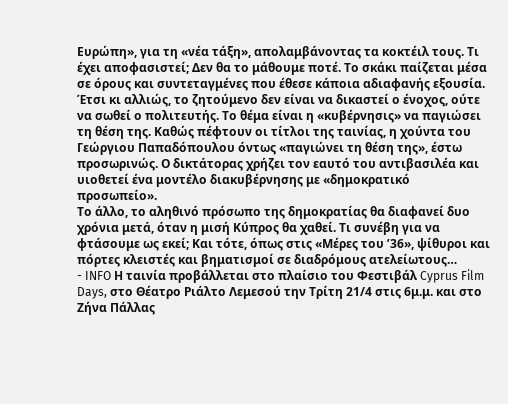Ευρώπη», για τη «νέα τάξη», απολαμβάνοντας τα κοκτέιλ τους. Τι έχει αποφασιστεί; Δεν θα το μάθουμε ποτέ. Το σκάκι παίζεται μέσα σε όρους και συντεταγμένες που έθεσε κάποια αδιαφανής εξουσία.
Έτσι κι αλλιώς, το ζητούμενο δεν είναι να δικαστεί ο ένοχος, ούτε να σωθεί ο πολιτευτής. Το θέμα είναι η «κυβέρνησις» να παγιώσει τη θέση της. Καθώς πέφτουν οι τίτλοι της ταινίας, η χούντα του Γεώργιου Παπαδόπουλου όντως «παγιώνει τη θέση της», έστω προσωρινώς. Ο δικτάτορας χρήζει τον εαυτό του αντιβασιλέα και υιοθετεί ένα μοντέλο διακυβέρνησης με «δημοκρατικό προσωπείο».
Το άλλο, το αληθινό πρόσωπο της δημοκρατίας θα διαφανεί δυο χρόνια μετά, όταν η μισή Κύπρος θα χαθεί. Τι συνέβη για να φτάσουμε ως εκεί; Και τότε, όπως στις «Μέρες του ’36», ψίθυροι και πόρτες κλειστές και βηματισμοί σε διαδρόμους ατελείωτους…
- INFO Η ταινία προβάλλεται στο πλαίσιο του Φεστιβάλ Cyprus Film Days, στο Θέατρο Ριάλτο Λεμεσού την Τρίτη 21/4 στις 6μ.μ. και στο Ζήνα Πάλλας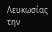Λευκωσίας την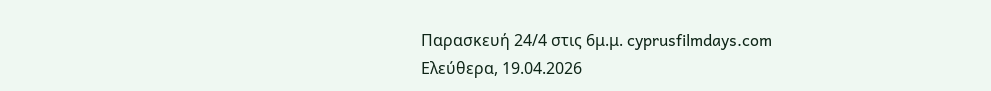Παρασκευή 24/4 στις 6μ.μ. cyprusfilmdays.com
Ελεύθερα, 19.04.2026